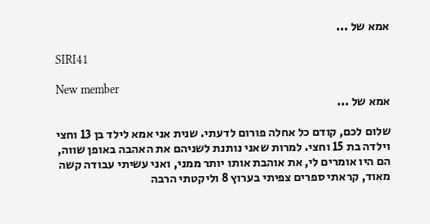אמא של ...

SIRI41

New member
אמא של ...

שלום לכם, קודם כל אחלה פורום לדעתי. שנית אני אמא לילד בן 13 וחצי וילדה בת 15 וחצי. למרות שאני נותנת לשניהם את האהבה באופן שווה, הם היו אומרים לי, את אוהבת אותו יותר ממני, ואני עשיתי עבודה קשה מאוד, קראתי ספרים צפיתי בערוץ 8 וליקטתי הרבה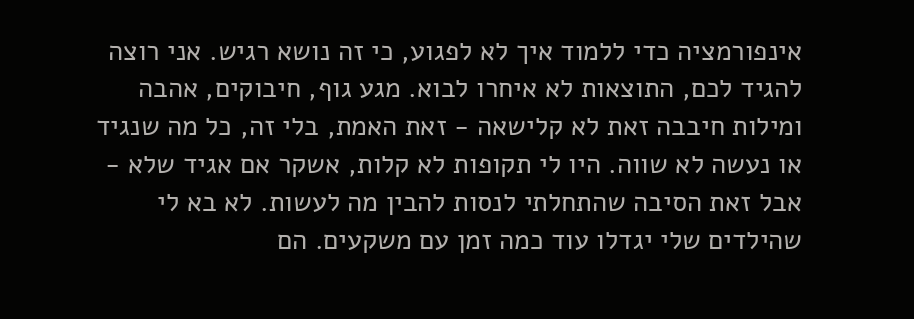אינפורמציה כדי ללמוד איך לא לפגוע, כי זה נושא רגיש. אני רוצה להגיד לכם, התוצאות לא איחרו לבוא. מגע גוף, חיבוקים, אהבה ומילות חיבבה זאת לא קלישאה - זאת האמת, בלי זה, כל מה שנגיד או נעשה לא שווה. היו לי תקופות לא קלות, אשקר אם אגיד שלא - אבל זאת הסיבה שהתחלתי לנסות להבין מה לעשות. לא בא לי שהילדים שלי יגדלו עוד כמה זמן עם משקעים. הם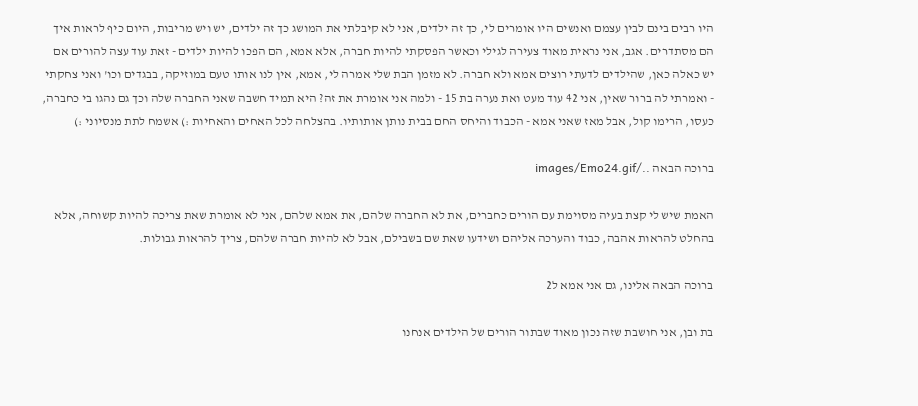היו רבים בינם לבין עצמם ואנשים היו אומרים לי, כך זה ילדים, אני לא קיבלתי את המושג כך זה ילדים, יש ויש מריבות, היום כיף לראות איך הם מסתדרים. אגב, אני נראית מאוד צעירה לגילי וכאשר הפסקתי להיות חברה, אלא אמא, הם הפכו להיות ילדים - זאת עוד עצה להורים אם יש כאלה כאן, שהילדים לדעתי רוצים אמא ולא חברה. לא מזמן הבת שלי אמרה לי, אמא, אין לנו אותו טעם במוזיקה, בבגדים וכו' ואני צחקתי - ואמרתי לה ברור שאין, אני 42 עוד מעט ואת נערה בת 15 - ולמה אני אומרת את זה? היא תמיד חשבה שאני החברה שלה וכך גם נהגו בי כחברה, כעסו, הרימו קול, אבל מאז שאני אמא - הכבוד והיחס החם בבית נותן אותותיו. בהצלחה לכל האחים והאחיות :) אשמח לתת מנסיוני :)

ברוכה הבאה ../images/Emo24.gif

האמת שיש לי קצת בעיה מסוימת עם הורים כחברים, את לא החברה שלהם, את אמא שלהם, אני לא אומרת שאת צריכה להיות קשוחה, אלא בהחלט להראות אהבה, כבוד והערכה אליהם ושידעו שאת שם בשבילם, אבל לא להיות חברה שלהם, צריך להראות גבולות.

ברוכה הבאה אלינו, גם אני אמא ל2

בת ובן, אני חושבת שזה נכון מאוד שבתור הורים של הילדים אנחנו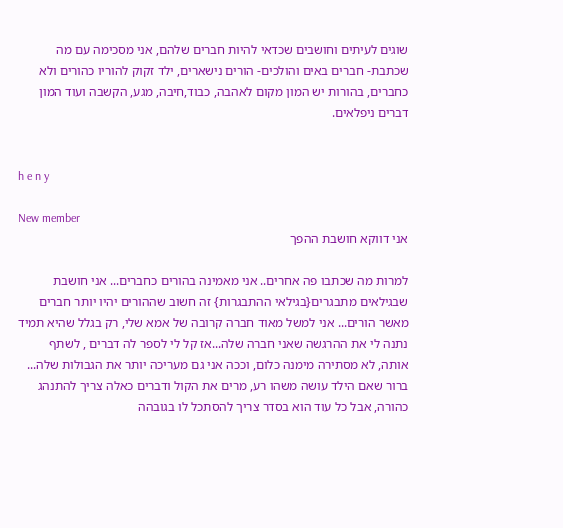שוגים לעיתים וחושבים שכדאי להיות חברים שלהם, אני מסכימה עם מה שכתבת- חברים באים והולכים- הורים נישארים, ילד זקוק להוריו כהורים ולא כחברים, בהורות יש המון מקום לאהבה, כבוד,חיבה, מגע, הקשבה ועוד המון דברים ניפלאים.


h e n y

New member
אני דווקא חושבת ההפך

למרות מה שכתבו פה אחרים.. אני מאמינה בהורים כחברים... אני חושבת שבגילאים מתבגרים{בגילאי ההתבגרות} זה חשוב שההורים יהיו יותר חברים מאשר הורים... אני למשל מאוד חברה קרובה של אמא שלי, רק בגלל שהיא תמיד נתנה לי את ההרגשה שאני חברה שלה...אז קל לי לספר לה דברים , לשתף אותה, לא מסתירה מימנה כלום, וככה אני גם מעריכה יותר את הגבולות שלה... ברור שאם הילד עושה משהו רע, מרים את הקול ודברים כאלה צריך להתנהג כהורה, אבל כל עוד הוא בסדר צריך להסתכל לו בגובהה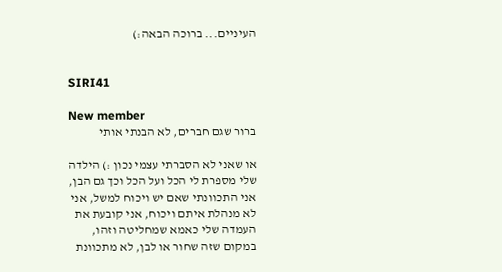העיניים... ברוכה הבאה:)


SIRI41

New member
ברור שגם חברים, לא הבנתי אותי

או שאני לא הסברתי עצמי נכון :) הילדה שלי מספרת לי הכל ועל הכל וכך גם הבן, אני התכוונתי שאם יש ויכוח למשל, אני לא מנהלת איתם ויכוח, אני קובעת את העמדה שלי כאמא שמחליטה וזהו, במקום שזה שחור או לבן, לא מתכוונת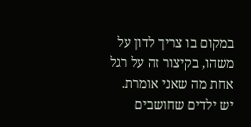במקום בו צריך לדון על משהו, בקיצור זה על רגל אחת מה שאני אומרת. יש ילדים שחושבים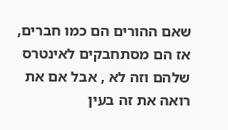שאם ההורים הם כמו חברים, אז הם מסתחבקים לאינטרס שלהם וזה לא , אבל אם את רואה את זה בעין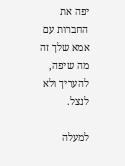יפה את החברות עם אמא שלך זה מה שיפה, להעריך ולא לנצל.

למעלה